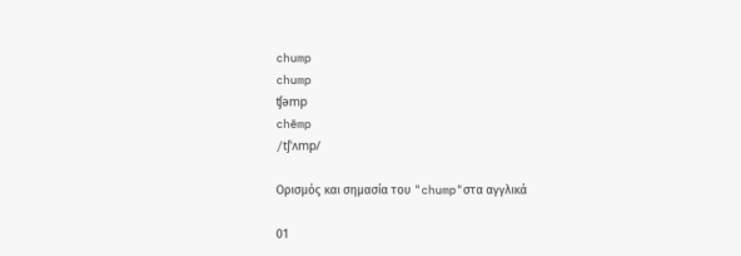chump
chump
ʧəmp
chēmp
/tʃˈʌmp/

Ορισμός και σημασία του "chump"στα αγγλικά

01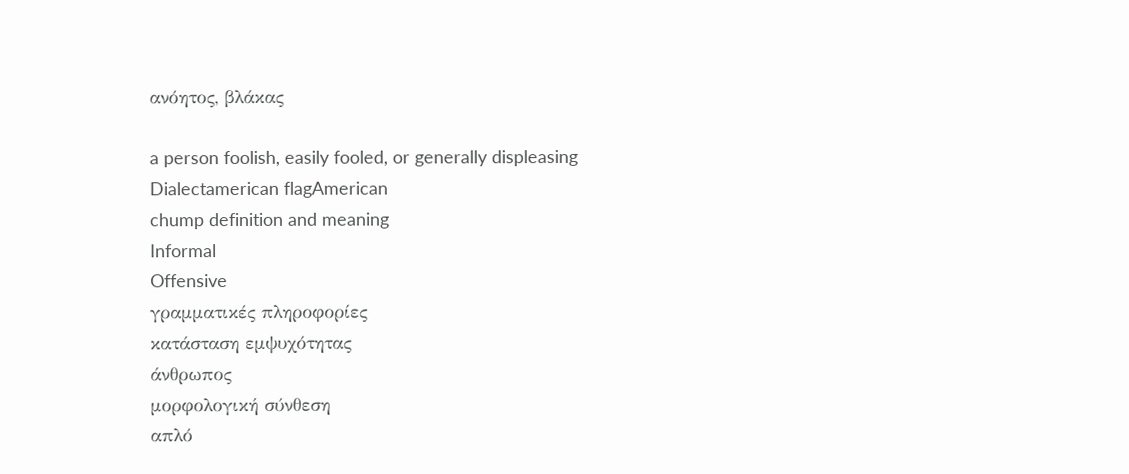ανόητος, βλάκας

a person foolish, easily fooled, or generally displeasing
Dialectamerican flagAmerican
chump definition and meaning
Informal
Offensive
γραμματικές πληροφορίες
κατάσταση εμψυχότητας
άνθρωπος
μορφολογική σύνθεση
απλό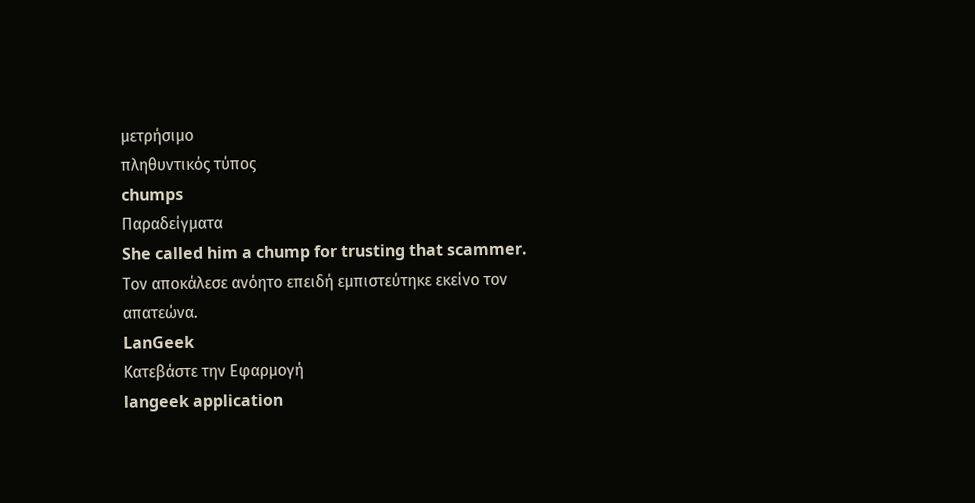μετρήσιμο
πληθυντικός τύπος
chumps
Παραδείγματα
She called him a chump for trusting that scammer.
Τον αποκάλεσε ανόητο επειδή εμπιστεύτηκε εκείνο τον απατεώνα.
LanGeek
Κατεβάστε την Εφαρμογή
langeek application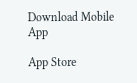Download Mobile App

App Store